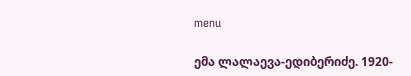menu

ემა ლალაევა-ედიბერიძე. 1920-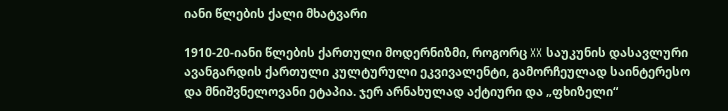იანი წლების ქალი მხატვარი

1910-20-იანი წლების ქართული მოდერნიზმი, როგორც XX საუკუნის დასავლური ავანგარდის ქართული კულტურული ეკვივალენტი, გამორჩეულად საინტერესო და მნიშვნელოვანი ეტაპია. ჯერ არნახულად აქტიური და „ფხიზელი“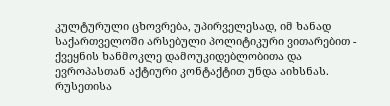კულტურული ცხოვრება, უპირველესად, იმ ხანად საქართველოში არსებული პოლიტიკური ვითარებით - ქვეყნის ხანმოკლე დამოუკიდებლობითა და ევროპასთან აქტიური კონტაქტით უნდა აიხსნას. რუსეთისა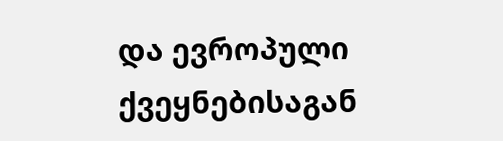და ევროპული ქვეყნებისაგან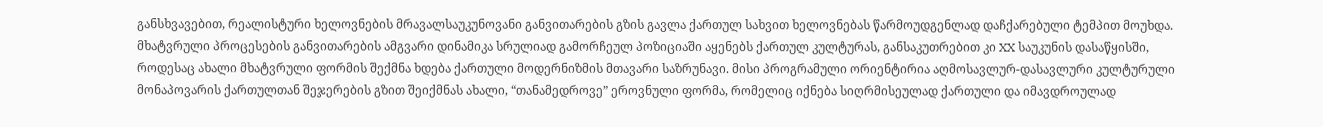განსხვავებით, რეალისტური ხელოვნების მრავალსაუკუნოვანი განვითარების გზის გავლა ქართულ სახვით ხელოვნებას წარმოუდგენლად დაჩქარებული ტემპით მოუხდა. მხატვრული პროცესების განვითარების ამგვარი დინამიკა სრულიად გამორჩეულ პოზიციაში აყენებს ქართულ კულტურას, განსაკუთრებით კი XX საუკუნის დასაწყისში, როდესაც ახალი მხატვრული ფორმის შექმნა ხდება ქართული მოდერნიზმის მთავარი საზრუნავი. მისი პროგრამული ორიენტირია აღმოსავლურ-დასავლური კულტურული მონაპოვარის ქართულთან შეჯერების გზით შეიქმნას ახალი, “თანამედროვე” ეროვნული ფორმა, რომელიც იქნება სიღრმისეულად ქართული და იმავდროულად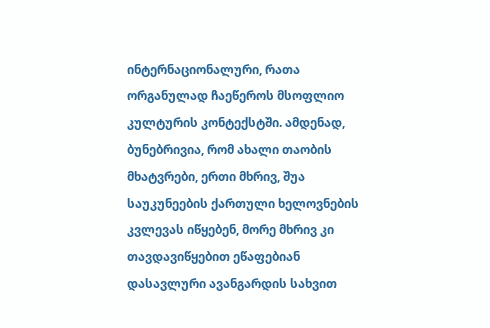ინტერნაციონალური, რათა ორგანულად ჩაეწეროს მსოფლიო კულტურის კონტექსტში. ამდენად, ბუნებრივია, რომ ახალი თაობის მხატვრები, ერთი მხრივ, შუა საუკუნეების ქართული ხელოვნების კვლევას იწყებენ, მორე მხრივ კი თავდავიწყებით ეწაფებიან დასავლური ავანგარდის სახვით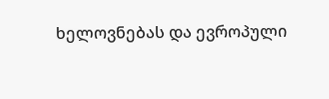ხელოვნებას და ევროპული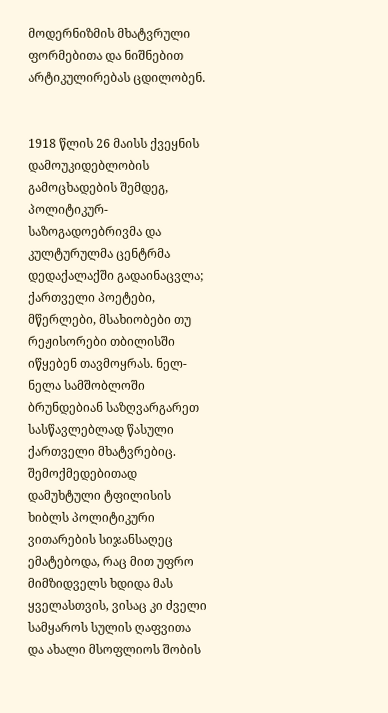მოდერნიზმის მხატვრული ფორმებითა და ნიშნებით არტიკულირებას ცდილობენ.


1918 წლის 26 მაისს ქვეყნის დამოუკიდებლობის გამოცხადების შემდეგ, პოლიტიკურ-საზოგადოებრივმა და კულტურულმა ცენტრმა დედაქალაქში გადაინაცვლა; ქართველი პოეტები, მწერლები, მსახიობები თუ რეჟისორები თბილისში იწყებენ თავმოყრას. ნელ-ნელა სამშობლოში ბრუნდებიან საზღვარგარეთ სასწავლებლად წასული ქართველი მხატვრებიც. შემოქმედებითად დამუხტული ტფილისის ხიბლს პოლიტიკური ვითარების სიჯანსაღეც ემატებოდა, რაც მით უფრო მიმზიდველს ხდიდა მას ყველასთვის, ვისაც კი ძველი სამყაროს სულის ღაფვითა და ახალი მსოფლიოს შობის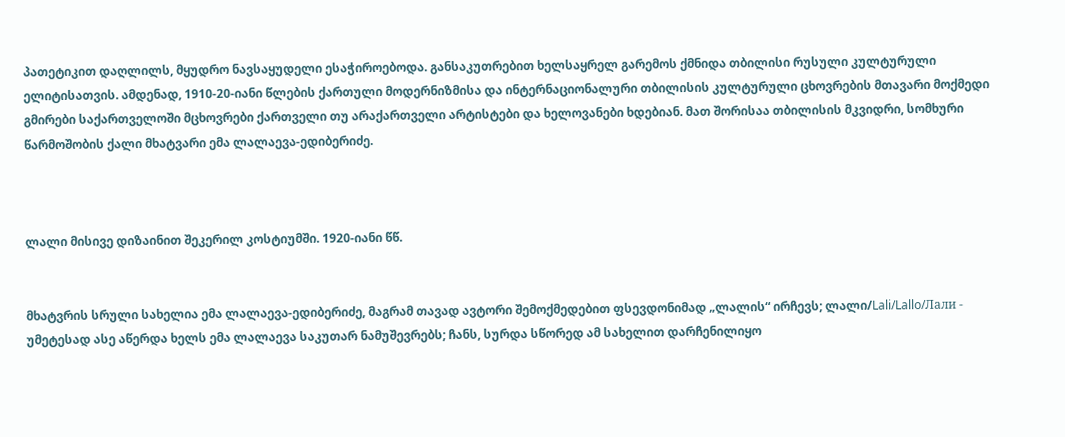პათეტიკით დაღლილს, მყუდრო ნავსაყუდელი ესაჭიროებოდა. განსაკუთრებით ხელსაყრელ გარემოს ქმნიდა თბილისი რუსული კულტურული ელიტისათვის. ამდენად, 1910-20-იანი წლების ქართული მოდერნიზმისა და ინტერნაციონალური თბილისის კულტურული ცხოვრების მთავარი მოქმედი გმირები საქართველოში მცხოვრები ქართველი თუ არაქართველი არტისტები და ხელოვანები ხდებიან. მათ შორისაა თბილისის მკვიდრი, სომხური წარმოშობის ქალი მხატვარი ემა ლალაევა-ედიბერიძე.



ლალი მისივე დიზაინით შეკერილ კოსტიუმში. 1920-იანი წწ.


მხატვრის სრული სახელია ემა ლალაევა-ედიბერიძე, მაგრამ თავად ავტორი შემოქმედებით ფსევდონიმად „ლალის“ ირჩევს; ლალი/Lali/Lallo/Лали - უმეტესად ასე აწერდა ხელს ემა ლალაევა საკუთარ ნამუშევრებს; ჩანს, სურდა სწორედ ამ სახელით დარჩენილიყო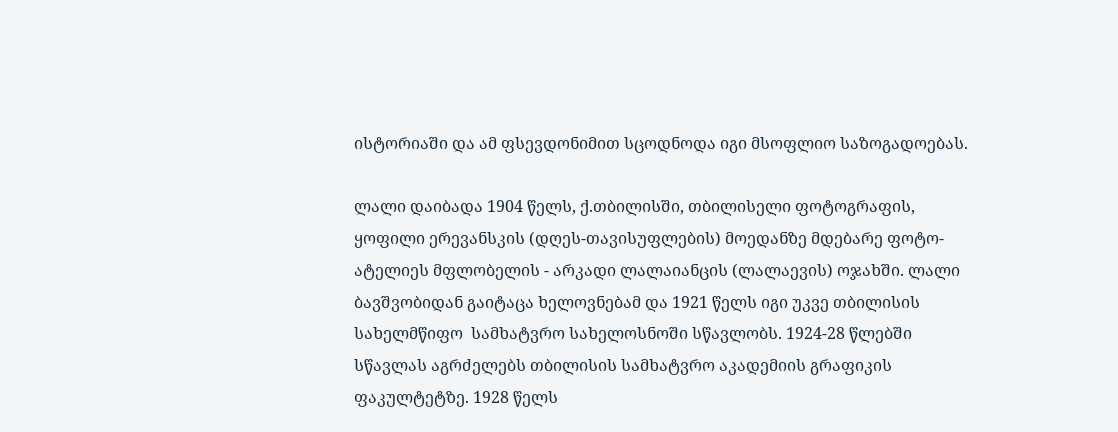ისტორიაში და ამ ფსევდონიმით სცოდნოდა იგი მსოფლიო საზოგადოებას.

ლალი დაიბადა 1904 წელს, ქ.თბილისში, თბილისელი ფოტოგრაფის, ყოფილი ერევანსკის (დღეს-თავისუფლების) მოედანზე მდებარე ფოტო-ატელიეს მფლობელის - არკადი ლალაიანცის (ლალაევის) ოჯახში. ლალი ბავშვობიდან გაიტაცა ხელოვნებამ და 1921 წელს იგი უკვე თბილისის სახელმწიფო  სამხატვრო სახელოსნოში სწავლობს. 1924-28 წლებში სწავლას აგრძელებს თბილისის სამხატვრო აკადემიის გრაფიკის ფაკულტეტზე. 1928 წელს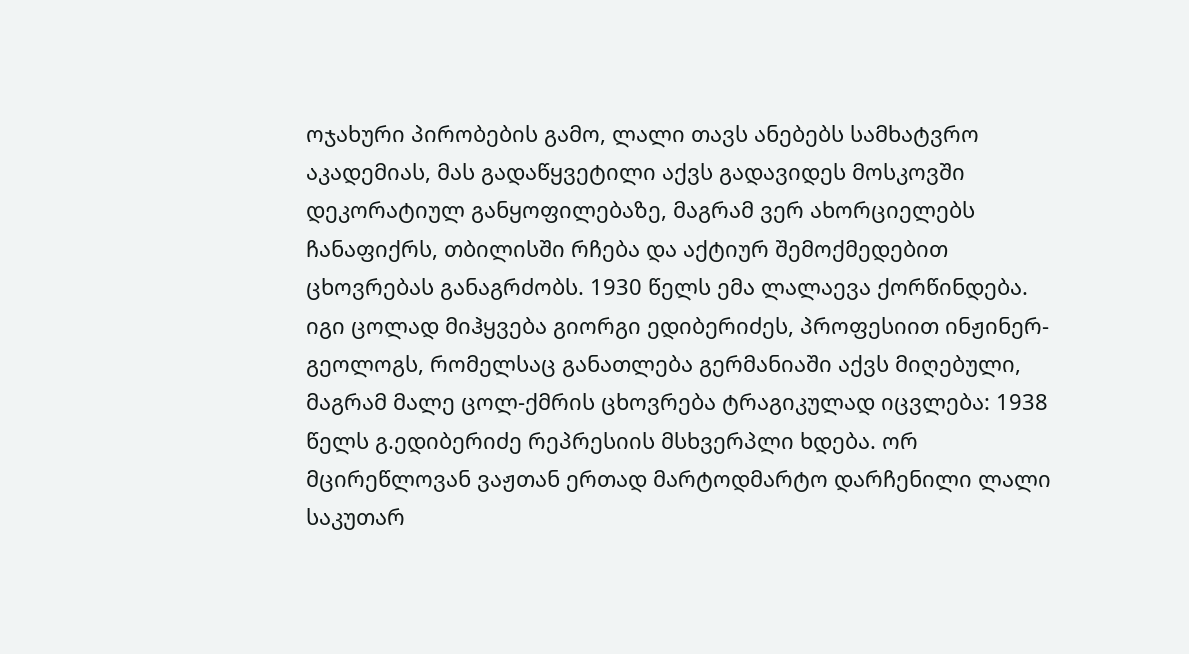ოჯახური პირობების გამო, ლალი თავს ანებებს სამხატვრო აკადემიას, მას გადაწყვეტილი აქვს გადავიდეს მოსკოვში დეკორატიულ განყოფილებაზე, მაგრამ ვერ ახორციელებს ჩანაფიქრს, თბილისში რჩება და აქტიურ შემოქმედებით ცხოვრებას განაგრძობს. 1930 წელს ემა ლალაევა ქორწინდება. იგი ცოლად მიჰყვება გიორგი ედიბერიძეს, პროფესიით ინჟინერ-გეოლოგს, რომელსაც განათლება გერმანიაში აქვს მიღებული, მაგრამ მალე ცოლ-ქმრის ცხოვრება ტრაგიკულად იცვლება: 1938 წელს გ.ედიბერიძე რეპრესიის მსხვერპლი ხდება. ორ მცირეწლოვან ვაჟთან ერთად მარტოდმარტო დარჩენილი ლალი საკუთარ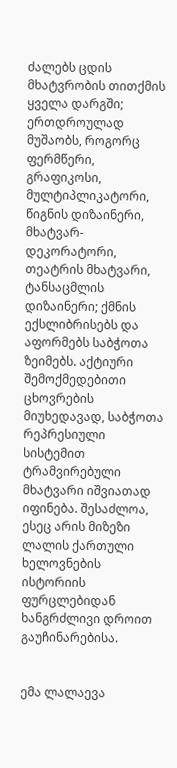ძალებს ცდის მხატვრობის თითქმის ყველა დარგში; ერთდროულად მუშაობს, როგორც ფერმწერი, გრაფიკოსი, მულტიპლიკატორი, წიგნის დიზაინერი, მხატვარ-დეკორატორი, თეატრის მხატვარი, ტანსაცმლის დიზაინერი; ქმნის ექსლიბრისებს და აფორმებს საბჭოთა ზეიმებს. აქტიური შემოქმედებითი ცხოვრების მიუხედავად, საბჭოთა რეპრესიული სისტემით ტრამვირებული მხატვარი იშვიათად იფინება. შესაძლოა, ესეც არის მიზეზი ლალის ქართული ხელოვნების ისტორიის ფურცლებიდან ხანგრძლივი დროით გაუჩინარებისა.


ემა ლალაევა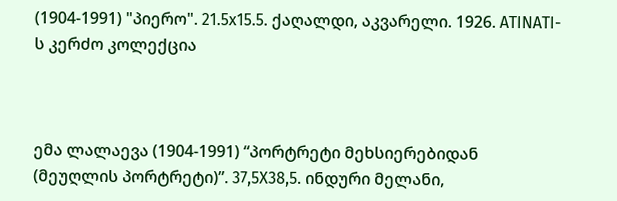(1904-1991) "პიერო". 21.5x15.5. ქაღალდი, აკვარელი. 1926. ATINATI-ს კერძო კოლექცია



ემა ლალაევა (1904-1991) “პორტრეტი მეხსიერებიდან (მეუღლის პორტრეტი)”. 37,5X38,5. ინდური მელანი,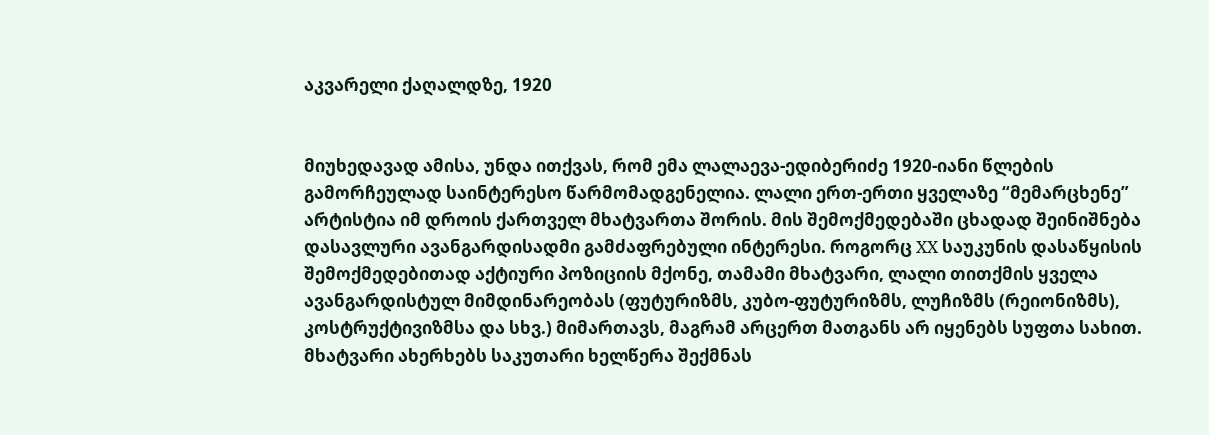აკვარელი ქაღალდზე, 1920


მიუხედავად ამისა, უნდა ითქვას, რომ ემა ლალაევა-ედიბერიძე 1920-იანი წლების გამორჩეულად საინტერესო წარმომადგენელია. ლალი ერთ-ერთი ყველაზე “მემარცხენე” არტისტია იმ დროის ქართველ მხატვართა შორის. მის შემოქმედებაში ცხადად შეინიშნება დასავლური ავანგარდისადმი გამძაფრებული ინტერესი. როგორც XX საუკუნის დასაწყისის შემოქმედებითად აქტიური პოზიციის მქონე, თამამი მხატვარი, ლალი თითქმის ყველა ავანგარდისტულ მიმდინარეობას (ფუტურიზმს, კუბო-ფუტურიზმს, ლუჩიზმს (რეიონიზმს), კოსტრუქტივიზმსა და სხვ.) მიმართავს, მაგრამ არცერთ მათგანს არ იყენებს სუფთა სახით. მხატვარი ახერხებს საკუთარი ხელწერა შექმნას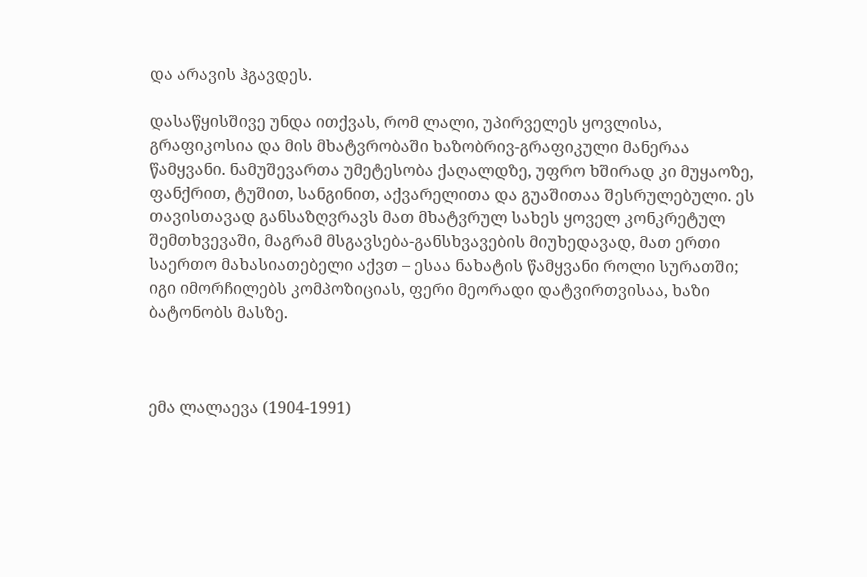და არავის ჰგავდეს.

დასაწყისშივე უნდა ითქვას, რომ ლალი, უპირველეს ყოვლისა, გრაფიკოსია და მის მხატვრობაში ხაზობრივ-გრაფიკული მანერაა წამყვანი. ნამუშევართა უმეტესობა ქაღალდზე, უფრო ხშირად კი მუყაოზე, ფანქრით, ტუშით, სანგინით, აქვარელითა და გუაშითაა შესრულებული. ეს თავისთავად განსაზღვრავს მათ მხატვრულ სახეს ყოველ კონკრეტულ შემთხვევაში, მაგრამ მსგავსება-განსხვავების მიუხედავად, მათ ერთი საერთო მახასიათებელი აქვთ – ესაა ნახატის წამყვანი როლი სურათში; იგი იმორჩილებს კომპოზიციას, ფერი მეორადი დატვირთვისაა, ხაზი ბატონობს მასზე.



ემა ლალაევა (1904-1991)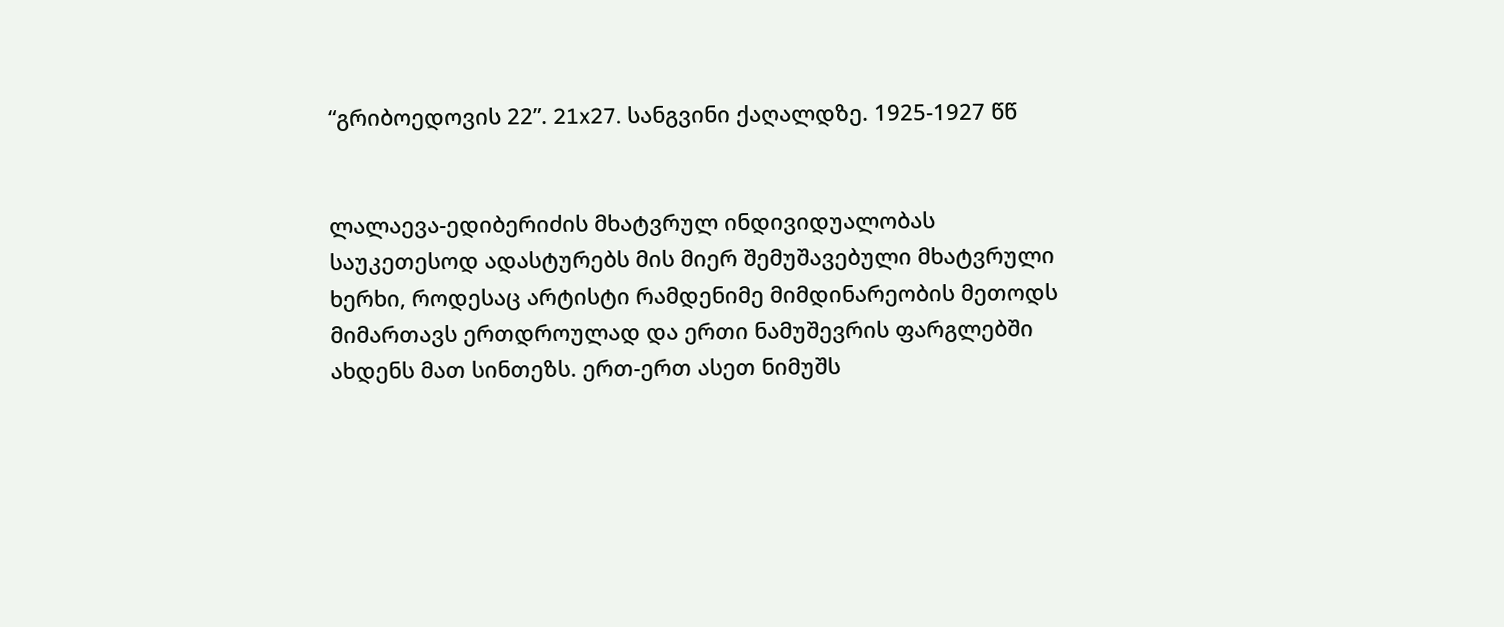“გრიბოედოვის 22”. 21x27. სანგვინი ქაღალდზე. 1925-1927 წწ


ლალაევა-ედიბერიძის მხატვრულ ინდივიდუალობას საუკეთესოდ ადასტურებს მის მიერ შემუშავებული მხატვრული ხერხი, როდესაც არტისტი რამდენიმე მიმდინარეობის მეთოდს მიმართავს ერთდროულად და ერთი ნამუშევრის ფარგლებში ახდენს მათ სინთეზს. ერთ-ერთ ასეთ ნიმუშს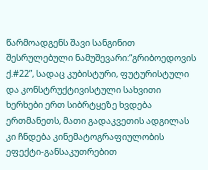წარმოადგენს შავი სანგინით შესრულებული ნამუშევარი:“გრიბოედოვის ქ.#22”, სადაც კუბისტური, ფუტურისტული და კონსტრუქტივისტული სახვითი ხერხები ერთ სიბრტყეზე ხვდება ერთმანეთს, მათი გადაკვეთის ადგილას კი ჩნდება კინემატოგრაფიულობის ეფექტი-განსაკუთრებით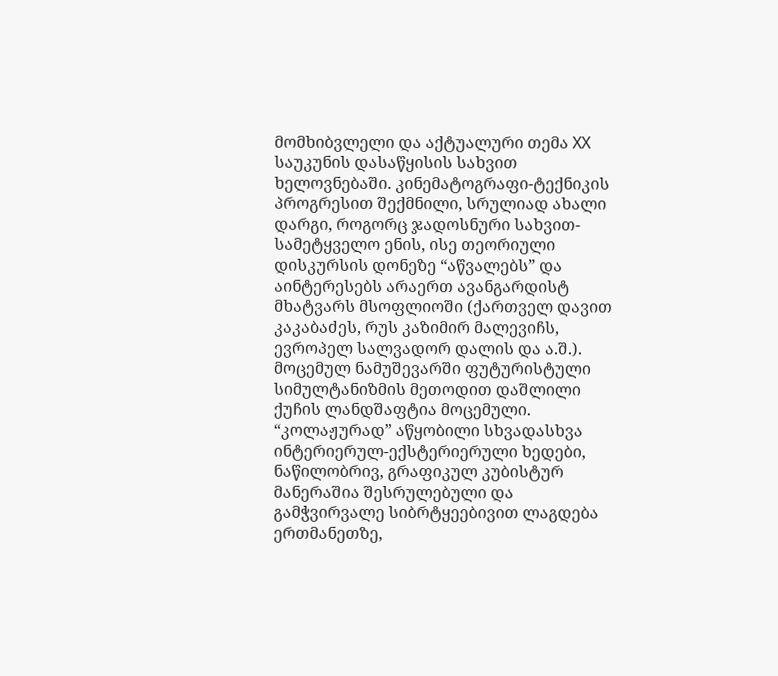მომხიბვლელი და აქტუალური თემა XX საუკუნის დასაწყისის სახვით ხელოვნებაში. კინემატოგრაფი-ტექნიკის პროგრესით შექმნილი, სრულიად ახალი დარგი, როგორც ჯადოსნური სახვით-სამეტყველო ენის, ისე თეორიული დისკურსის დონეზე “აწვალებს” და აინტერესებს არაერთ ავანგარდისტ მხატვარს მსოფლიოში (ქართველ დავით კაკაბაძეს, რუს კაზიმირ მალევიჩს, ევროპელ სალვადორ დალის და ა.შ.). მოცემულ ნამუშევარში ფუტურისტული სიმულტანიზმის მეთოდით დაშლილი ქუჩის ლანდშაფტია მოცემული. “კოლაჟურად” აწყობილი სხვადასხვა ინტერიერულ-ექსტერიერული ხედები, ნაწილობრივ, გრაფიკულ კუბისტურ მანერაშია შესრულებული და გამჭვირვალე სიბრტყეებივით ლაგდება ერთმანეთზე,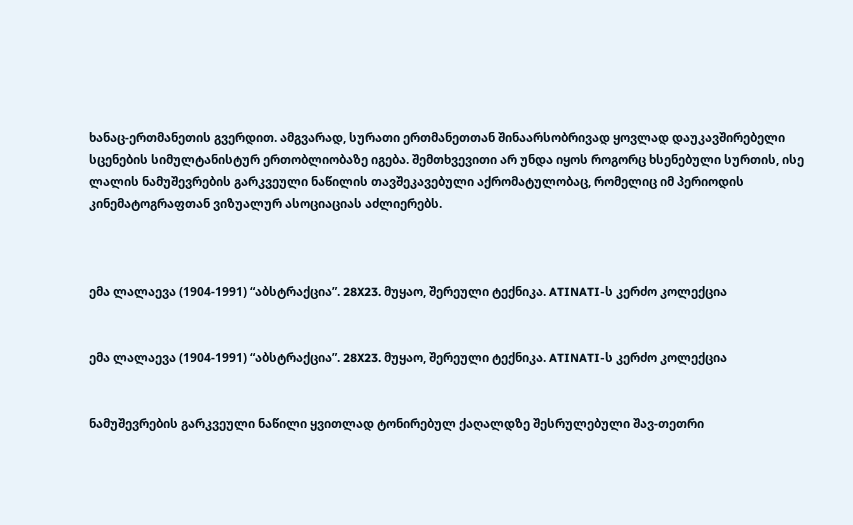ხანაც-ერთმანეთის გვერდით. ამგვარად, სურათი ერთმანეთთან შინაარსობრივად ყოვლად დაუკავშირებელი სცენების სიმულტანისტურ ერთობლიობაზე იგება. შემთხვევითი არ უნდა იყოს როგორც ხსენებული სურთის, ისე ლალის ნამუშევრების გარკვეული ნაწილის თავშეკავებული აქრომატულობაც, რომელიც იმ პერიოდის კინემატოგრაფთან ვიზუალურ ასოციაციას აძლიერებს.



ემა ლალაევა (1904-1991) “აბსტრაქცია”. 28X23. მუყაო, შერეული ტექნიკა. ATINATI-ს კერძო კოლექცია


ემა ლალაევა (1904-1991) “აბსტრაქცია”. 28X23. მუყაო, შერეული ტექნიკა. ATINATI-ს კერძო კოლექცია


ნამუშევრების გარკვეული ნაწილი ყვითლად ტონირებულ ქაღალდზე შესრულებული შავ-თეთრი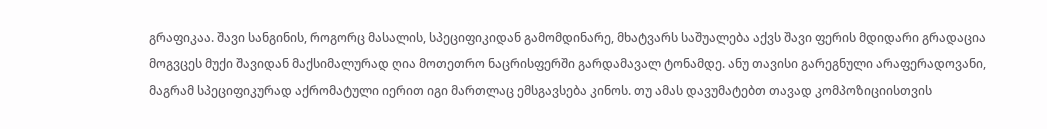გრაფიკაა. შავი სანგინის, როგორც მასალის, სპეციფიკიდან გამომდინარე, მხატვარს საშუალება აქვს შავი ფერის მდიდარი გრადაცია მოგვცეს მუქი შავიდან მაქსიმალურად ღია მოთეთრო ნაცრისფერში გარდამავალ ტონამდე. ანუ თავისი გარეგნული არაფერადოვანი, მაგრამ სპეციფიკურად აქრომატული იერით იგი მართლაც ემსგავსება კინოს. თუ ამას დავუმატებთ თავად კომპოზიციისთვის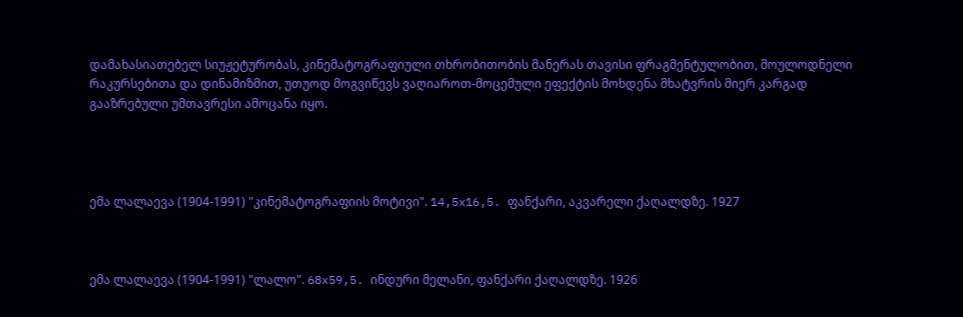დამახასიათებელ სიუჟეტურობას, კინემატოგრაფიული თხრობითობის მანერას თავისი ფრაგმენტულობით, მოულოდნელი რაკურსებითა და დინამიზმით, უთუოდ მოგვიწევს ვაღიაროთ-მოცემული ეფექტის მოხდენა მხატვრის მიერ კარგად გააზრებული უმთავრესი ამოცანა იყო.




ემა ლალაევა (1904-1991) "კინემატოგრაფიის მოტივი". 14,5x16,5. ფანქარი, აკვარელი ქაღალდზე. 1927



ემა ლალაევა (1904-1991) "ლალო". 68x59,5. ინდური მელანი, ფანქარი ქაღალდზე. 1926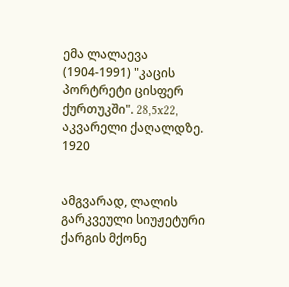ემა ლალაევა (1904-1991) "კაცის პორტრეტი ცისფერ ქურთუკში". 28,5x22, აკვარელი ქაღალდზე. 1920


ამგვარად, ლალის გარკვეული სიუჟეტური ქარგის მქონე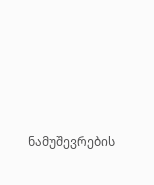ნამუშევრების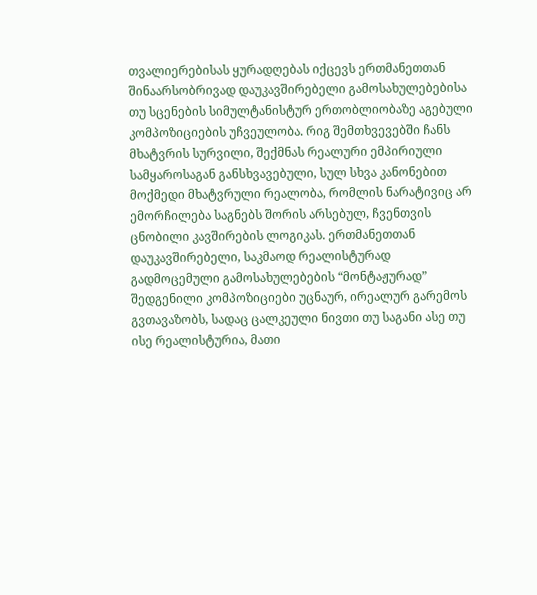თვალიერებისას ყურადღებას იქცევს ერთმანეთთან შინაარსობრივად დაუკავშირებელი გამოსახულებებისა თუ სცენების სიმულტანისტურ ერთობლიობაზე აგებული კომპოზიციების უჩვეულობა. რიგ შემთხვევებში ჩანს მხატვრის სურვილი, შექმნას რეალური ემპირიული სამყაროსაგან განსხვავებული, სულ სხვა კანონებით მოქმედი მხატვრული რეალობა, რომლის ნარატივიც არ ემორჩილება საგნებს შორის არსებულ, ჩვენთვის ცნობილი კავშირების ლოგიკას. ერთმანეთთან დაუკავშირებელი, საკმაოდ რეალისტურად გადმოცემული გამოსახულებების “მონტაჟურად” შედგენილი კომპოზიციები უცნაურ, ირეალურ გარემოს გვთავაზობს, სადაც ცალკეული ნივთი თუ საგანი ასე თუ ისე რეალისტურია, მათი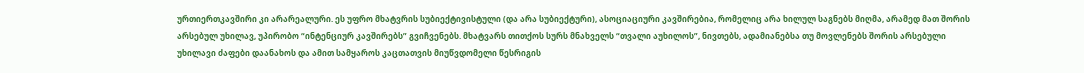ურთიერთკავშირი კი არარეალური. ეს უფრო მხატვრის სუბიექტივისტული (და არა სუბიექტური), ასოციაციური კავშირებია, რომელიც არა ხილულ საგნებს მიღმა, არამედ მათ შორის არსებულ უხილავ, უპირობო “ინტენციურ კავშირებს” გვიჩვენებს. მხატვარს თითქოს სურს მნახველს “თვალი აუხილოს”, ნივთებს, ადამიანებსა თუ მოვლენებს შორის არსებული უხილავი ძაფები დაანახოს და ამით სამყაროს კაცთათვის მიუწვდომელი წესრიგის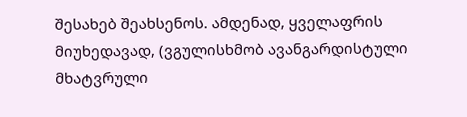შესახებ შეახსენოს. ამდენად, ყველაფრის მიუხედავად, (ვგულისხმობ ავანგარდისტული მხატვრული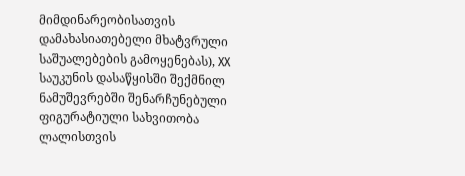მიმდინარეობისათვის დამახასიათებელი მხატვრული საშუალებების გამოყენებას), XX საუკუნის დასაწყისში შექმნილ ნამუშევრებში შენარჩუნებული ფიგურატიული სახვითობა ლალისთვის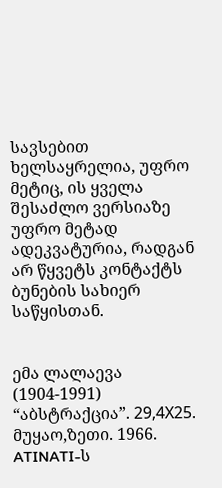სავსებით ხელსაყრელია, უფრო მეტიც, ის ყველა შესაძლო ვერსიაზე უფრო მეტად ადეკვატურია, რადგან არ წყვეტს კონტაქტს ბუნების სახიერ საწყისთან.


ემა ლალაევა  (1904-1991)  “აბსტრაქცია”. 29,4Х25. მუყაო,ზეთი. 1966. ATINATI-ს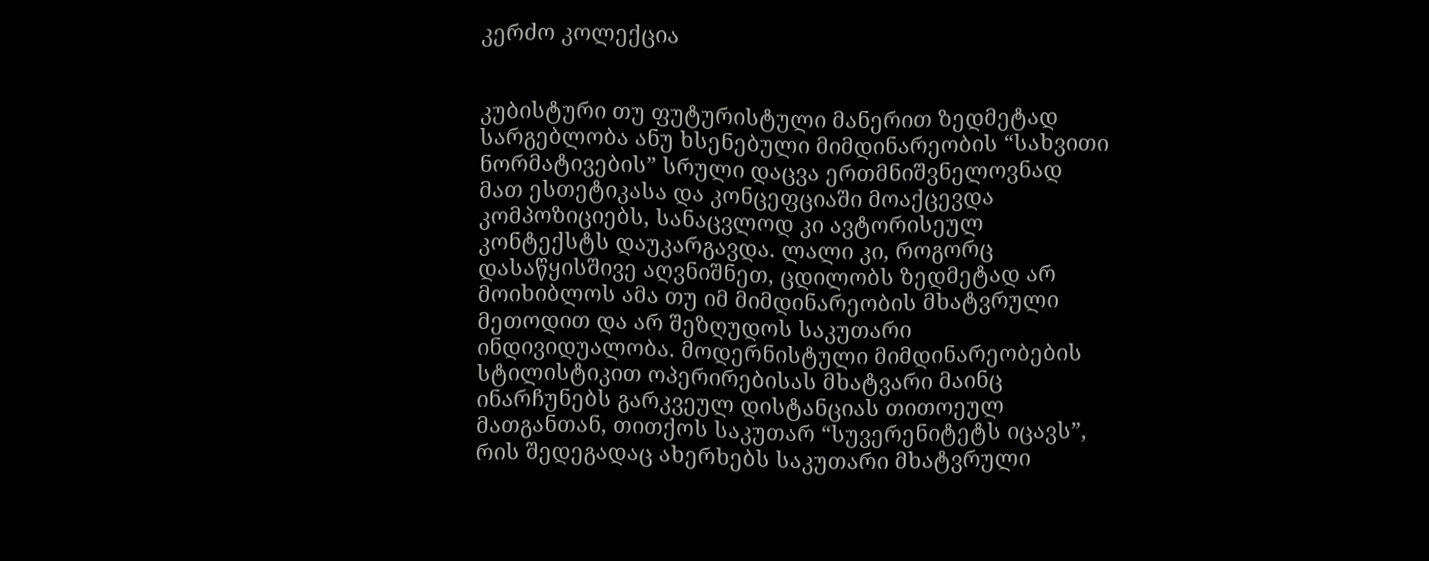კერძო კოლექცია


კუბისტური თუ ფუტურისტული მანერით ზედმეტად სარგებლობა ანუ ხსენებული მიმდინარეობის “სახვითი ნორმატივების” სრული დაცვა ერთმნიშვნელოვნად მათ ესთეტიკასა და კონცეფციაში მოაქცევდა კომპოზიციებს, სანაცვლოდ კი ავტორისეულ კონტექსტს დაუკარგავდა. ლალი კი, როგორც დასაწყისშივე აღვნიშნეთ, ცდილობს ზედმეტად არ მოიხიბლოს ამა თუ იმ მიმდინარეობის მხატვრული მეთოდით და არ შეზღუდოს საკუთარი ინდივიდუალობა. მოდერნისტული მიმდინარეობების სტილისტიკით ოპერირებისას მხატვარი მაინც ინარჩუნებს გარკვეულ დისტანციას თითოეულ მათგანთან, თითქოს საკუთარ “სუვერენიტეტს იცავს”, რის შედეგადაც ახერხებს საკუთარი მხატვრული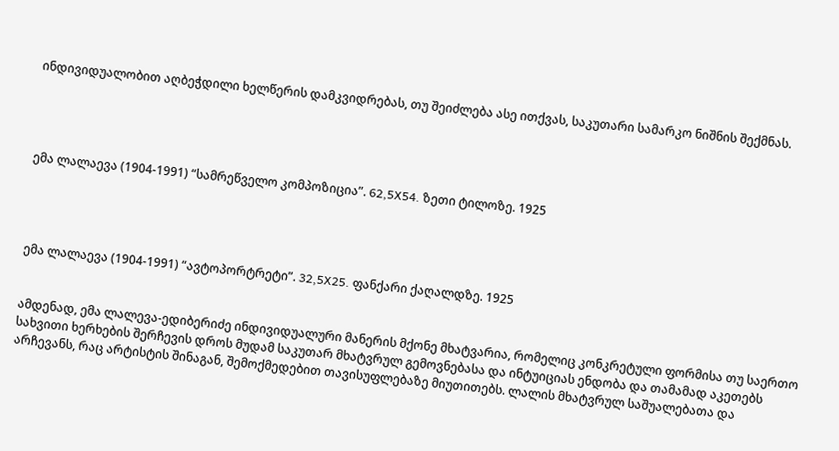ინდივიდუალობით აღბეჭდილი ხელწერის დამკვიდრებას, თუ შეიძლება ასე ითქვას, საკუთარი სამარკო ნიშნის შექმნას.




ემა ლალაევა (1904-1991) “სამრეწველო კომპოზიცია”. 62,5X54. ზეთი ტილოზე. 1925




ემა ლალაევა (1904-1991) “ავტოპორტრეტი”. 32,5X25. ფანქარი ქაღალდზე. 1925


ამდენად, ემა ლალევა-ედიბერიძე ინდივიდუალური მანერის მქონე მხატვარია, რომელიც კონკრეტული ფორმისა თუ საერთო სახვითი ხერხების შერჩევის დროს მუდამ საკუთარ მხატვრულ გემოვნებასა და ინტუიციას ენდობა და თამამად აკეთებს არჩევანს, რაც არტისტის შინაგან, შემოქმედებით თავისუფლებაზე მიუთითებს. ლალის მხატვრულ საშუალებათა და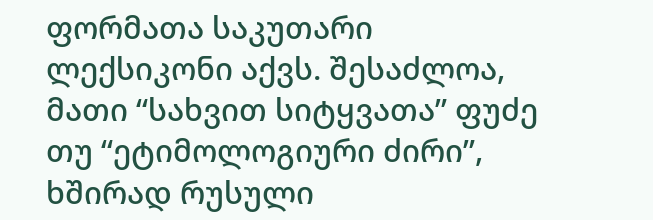ფორმათა საკუთარი ლექსიკონი აქვს. შესაძლოა, მათი “სახვით სიტყვათა” ფუძე თუ “ეტიმოლოგიური ძირი”, ხშირად რუსული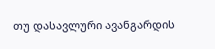თუ დასავლური ავანგარდის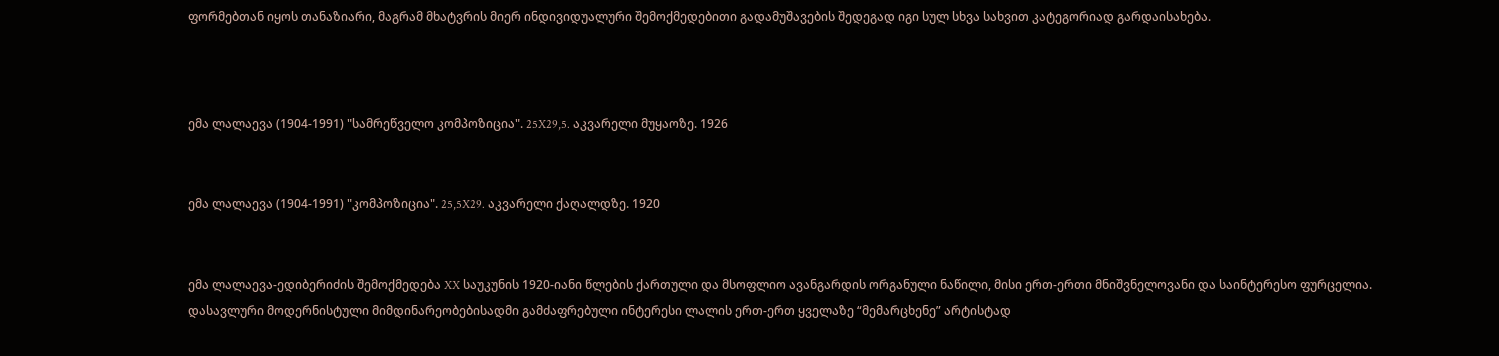ფორმებთან იყოს თანაზიარი, მაგრამ მხატვრის მიერ ინდივიდუალური შემოქმედებითი გადამუშავების შედეგად იგი სულ სხვა სახვით კატეგორიად გარდაისახება.



ემა ლალაევა (1904-1991) "სამრეწველო კომპოზიცია". 25X29,5. აკვარელი მუყაოზე. 1926


ემა ლალაევა (1904-1991) "კომპოზიცია". 25,5X29. აკვარელი ქაღალდზე. 1920


ემა ლალაევა-ედიბერიძის შემოქმედება XX საუკუნის 1920-იანი წლების ქართული და მსოფლიო ავანგარდის ორგანული ნაწილი, მისი ერთ-ერთი მნიშვნელოვანი და საინტერესო ფურცელია. დასავლური მოდერნისტული მიმდინარეობებისადმი გამძაფრებული ინტერესი ლალის ერთ-ერთ ყველაზე “მემარცხენე” არტისტად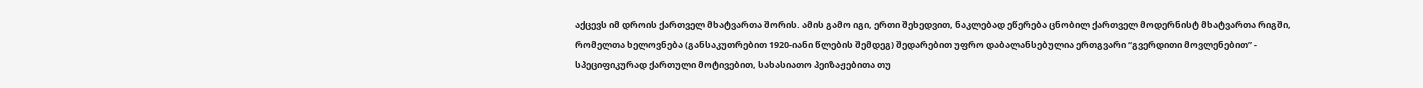აქცევს იმ დროის ქართველ მხატვართა შორის. ამის გამო იგი, ერთი შეხედვით, ნაკლებად ეწერება ცნობილ ქართველ მოდერნისტ მხატვართა რიგში, რომელთა ხელოვნება (განსაკუთრებით 1920-იანი წლების შემდეგ) შედარებით უფრო დაბალანსებულია ერთგვარი “გვერდითი მოვლენებით” - სპეციფიკურად ქართული მოტივებით, სახასიათო პეიზაჟებითა თუ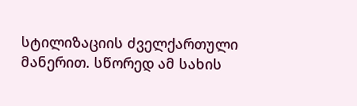სტილიზაციის ძველქართული მანერით. სწორედ ამ სახის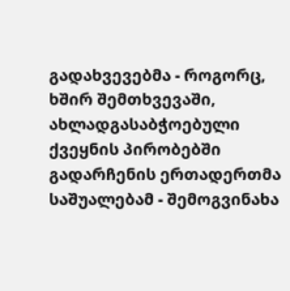გადახვევებმა - როგორც, ხშირ შემთხვევაში, ახლადგასაბჭოებული ქვეყნის პირობებში გადარჩენის ერთადერთმა საშუალებამ - შემოგვინახა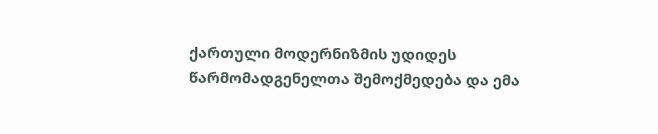ქართული მოდერნიზმის უდიდეს წარმომადგენელთა შემოქმედება და ემა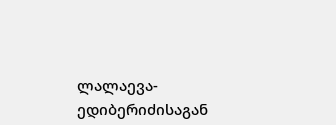ლალაევა-ედიბერიძისაგან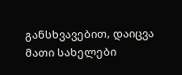განსხვავებით, დაიცვა მათი სახელები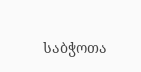საბჭოთა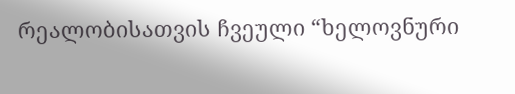რეალობისათვის ჩვეული “ხელოვნური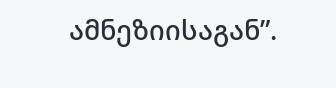ამნეზიისაგან”.